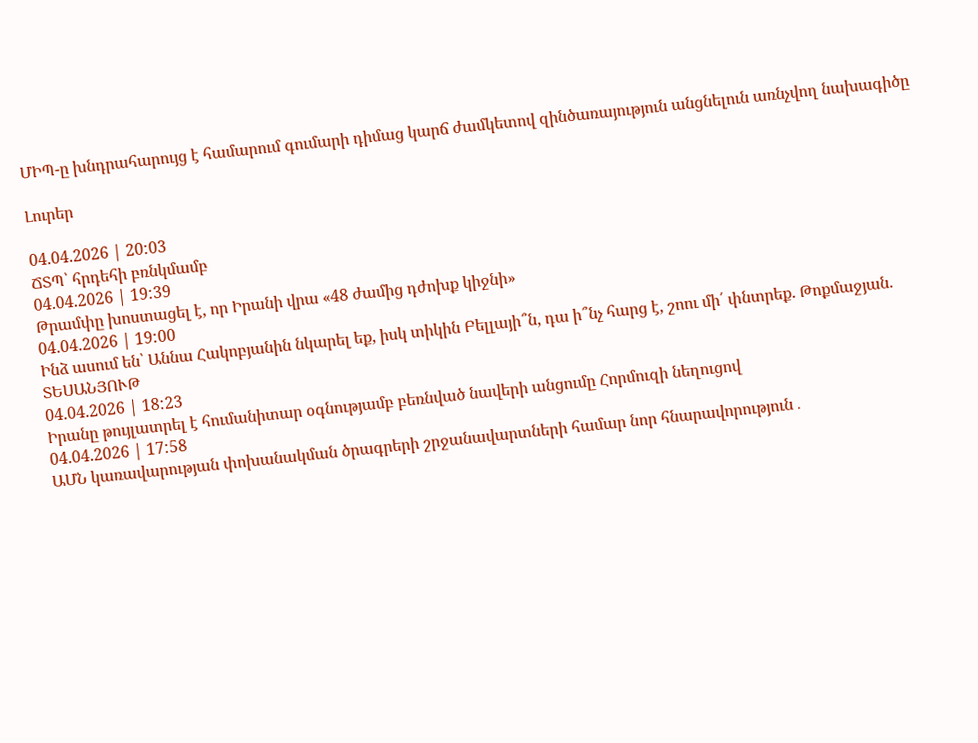ՄԻՊ-ը խնդրահարույց է համարում գումարի դիմաց կարճ ժամկետով զինծառայություն անցնելուն առնչվող նախագիծը

Լուրեր

04.04.2026 | 20:03
ՃՏՊ՝ հրդեհի բռնկմամբ
04.04.2026 | 19:39
Թրամփը խոստացել է, որ Իրանի վրա «48 ժամից դժոխք կիջնի»
04.04.2026 | 19:00
Ինձ ասում են՝ Աննա Հակոբյանին նկարել եք, իսկ տիկին Բելլայի՞ն, դա ի՞նչ հարց է, շոու մի՛ փնտրեք. Թոքմաջյան. ՏԵՍԱՆՅՈՒԹ
04.04.2026 | 18:23
Իրանը թույլատրել է հումանիտար օգնությամբ բեռնված նավերի անցումը Հորմուզի նեղուցով
04.04.2026 | 17:58
ԱՄՆ կառավարության փոխանակման ծրագրերի շրջանավարտների համար նոր հնարավորություն․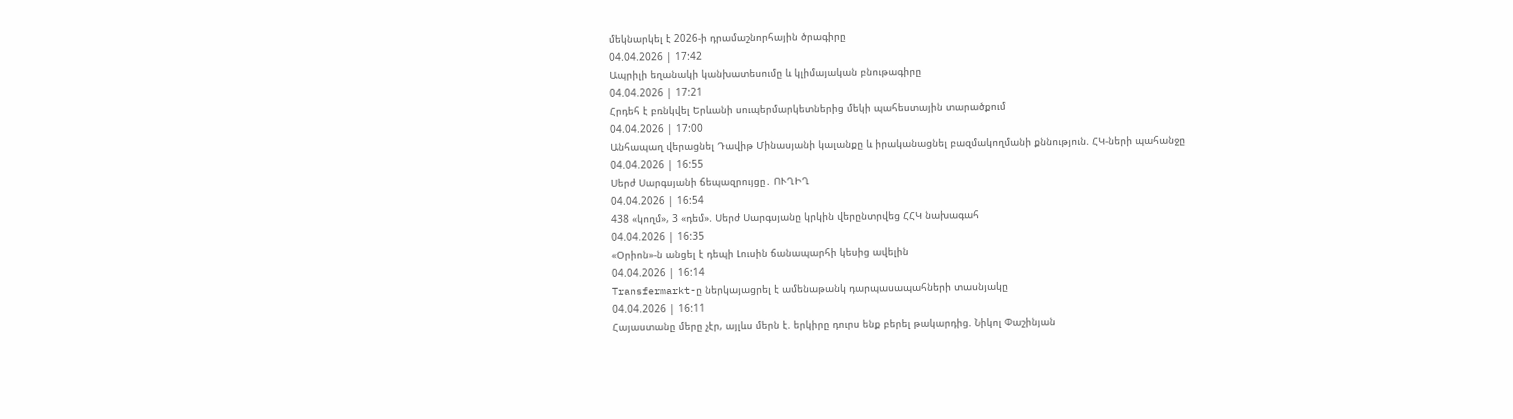մեկնարկել է 2026-ի դրամաշնորհային ծրագիրը
04.04.2026 | 17:42
Ապրիլի եղանակի կանխատեսումը և կլիմայական բնութագիրը
04.04.2026 | 17:21
Հրդեհ է բռնկվել Երևանի սուպերմարկետներից մեկի պահեստային տարածքում
04.04.2026 | 17:00
Անհապաղ վերացնել Դավիթ Մինասյանի կալանքը և իրականացնել բազմակողմանի քննություն. ՀԿ-ների պահանջը
04.04.2026 | 16:55
Սերժ Սարգսյանի ճեպազրույցը․ ՈՒՂԻՂ
04.04.2026 | 16:54
438 «կողմ», 3 «դեմ». Սերժ Սարգսյանը կրկին վերընտրվեց ՀՀԿ նախագահ
04.04.2026 | 16:35
«Օրիոն»-ն անցել է դեպի Լուսին ճանապարհի կեսից ավելին
04.04.2026 | 16:14
Transfermarkt-ը ներկայացրել է ամենաթանկ դարպասապահների տասնյակը
04.04.2026 | 16:11
Հայաստանը մերը չէր, այլևս մերն է. երկիրը դուրս ենք բերել թակարդից. Նիկոլ Փաշինյան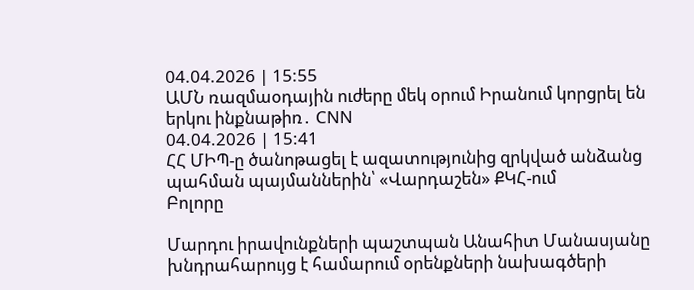04.04.2026 | 15:55
ԱՄՆ ռազմաօդային ուժերը մեկ օրում Իրանում կորցրել են երկու ինքնաթիռ․ CNN
04.04.2026 | 15:41
ՀՀ ՄԻՊ-ը ծանոթացել է ազատությունից զրկված անձանց պահման պայմաններին՝ «Վարդաշեն» ՔԿՀ-ում
Բոլորը

Մարդու իրավունքների պաշտպան Անահիտ Մանասյանը խնդրահարույց է համարում օրենքների նախագծերի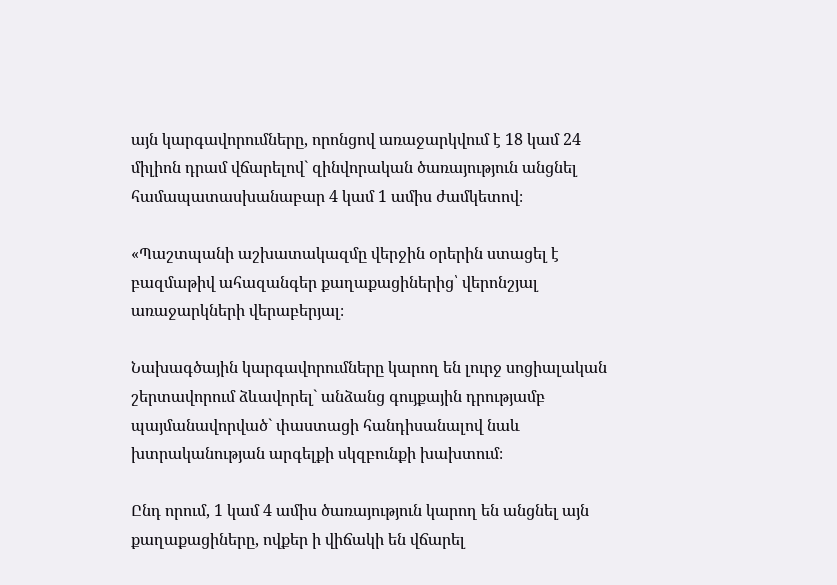այն կարգավորումները, որոնցով առաջարկվում է 18 կամ 24 միլիոն դրամ վճարելով` զինվորական ծառայություն անցնել համապատասխանաբար 4 կամ 1 ամիս ժամկետով։

«Պաշտպանի աշխատակազմը վերջին օրերին ստացել է բազմաթիվ ահազանգեր քաղաքացիներից՝ վերոնշյալ առաջարկների վերաբերյալ։

Նախագծային կարգավորումները կարող են լուրջ սոցիալական շերտավորում ձևավորել` անձանց գույքային դրությամբ պայմանավորված` փաստացի հանդիսանալով նաև խտրականության արգելքի սկզբունքի խախտում։

Ընդ որում, 1 կամ 4 ամիս ծառայություն կարող են անցնել այն քաղաքացիները, ովքեր ի վիճակի են վճարել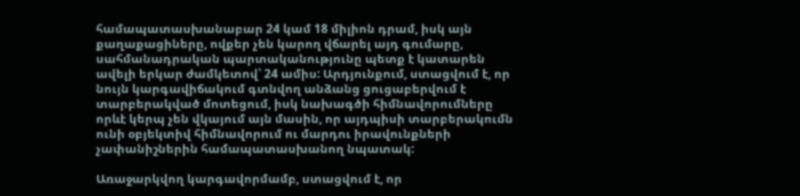համապատասխանաբար 24 կամ 18 միլիոն դրամ, իսկ այն քաղաքացիները, ովքեր չեն կարող վճարել այդ գումարը, սահմանադրական պարտականությունը պետք է կատարեն ավելի երկար ժամկետով՝ 24 ամիս: Արդյունքում, ստացվում է, որ նույն կարգավիճակում գտնվող անձանց ցուցաբերվում է տարբերակված մոտեցում, իսկ նախագծի հիմնավորումները որևէ կերպ չեն վկայում այն մասին, որ այդպիսի տարբերակումն ունի օբյեկտիվ հիմնավորում ու մարդու իրավունքների չափանիշներին համապատասխանող նպատակ:

Առաջարկվող կարգավորմամբ, ստացվում է, որ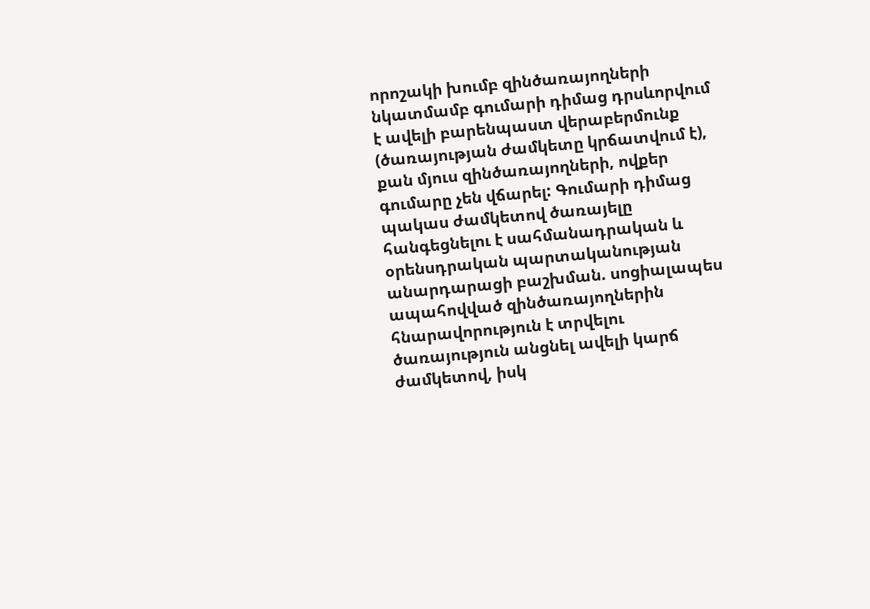որոշակի խումբ զինծառայողների նկատմամբ գումարի դիմաց դրսևորվում է ավելի բարենպաստ վերաբերմունք (ծառայության ժամկետը կրճատվում է), քան մյուս զինծառայողների, ովքեր գումարը չեն վճարել: Գումարի դիմաց պակաս ժամկետով ծառայելը հանգեցնելու է սահմանադրական և օրենսդրական պարտականության անարդարացի բաշխման. սոցիալապես ապահովված զինծառայողներին հնարավորություն է տրվելու ծառայություն անցնել ավելի կարճ ժամկետով, իսկ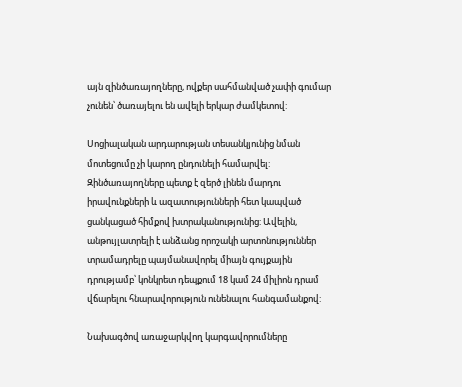այն զինծառայողները, ովքեր սահմանված չափի գումար չունեն՝ ծառայելու են ավելի երկար ժամկետով:

Սոցիալական արդարության տեսանկյունից նման մոտեցումը չի կարող ընդունելի համարվել: Զինծառայողները պետք է զերծ լինեն մարդու իրավունքների և ազատությունների հետ կապված ցանկացած հիմքով խտրականությունից: Ավելին, անթույլատրելի է անձանց որոշակի արտոնություններ տրամադրելը պայմանավորել միայն գույքային դրությամբ՝ կոնկրետ դեպքում 18 կամ 24 միլիոն դրամ վճարելու հնարավորություն ունենալու հանգամանքով:

Նախագծով առաջարկվող կարգավորումները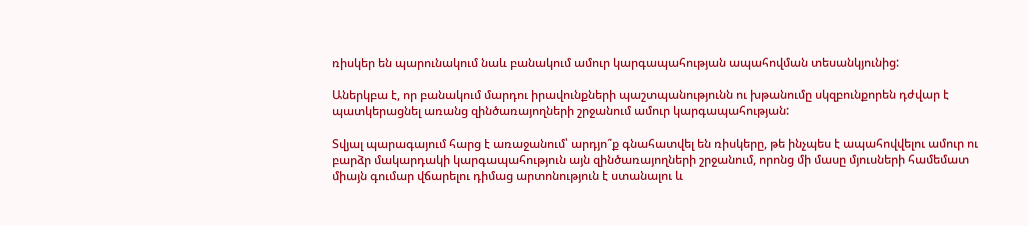ռիսկեր են պարունակում նաև բանակում ամուր կարգապահության ապահովման տեսանկյունից:

Աներկբա է, որ բանակում մարդու իրավունքների պաշտպանությունն ու խթանումը սկզբունքորեն դժվար է պատկերացնել առանց զինծառայողների շրջանում ամուր կարգապահության:

Տվյալ պարագայում հարց է առաջանում՝ արդյո՞ք գնահատվել են ռիսկերը, թե ինչպես է ապահովվելու ամուր ու բարձր մակարդակի կարգապահություն այն զինծառայողների շրջանում, որոնց մի մասը մյուսների համեմատ միայն գումար վճարելու դիմաց արտոնություն է ստանալու և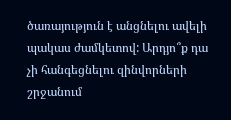ծառայություն է անցնելու ավելի պակաս ժամկետով: Արդյո՞ք դա չի հանգեցնելու զինվորների շրջանում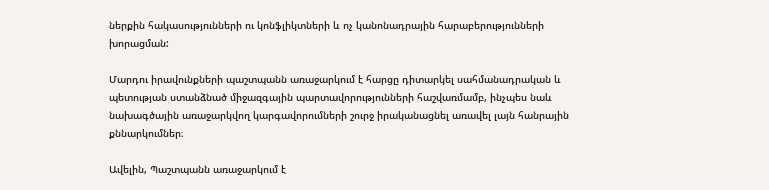ներքին հակասությունների ու կոնֆլիկտների և ոչ կանոնադրային հարաբերությունների խորացման:

Մարդու իրավունքների պաշտպանն առաջարկում է հարցը դիտարկել սահմանադրական և պետության ստանձնած միջազգային պարտավորությունների հաշվառմամբ, ինչպես նաև նախագծային առաջարկվող կարգավորումների շուրջ իրականացնել առավել լայն հանրային քննարկումներ։

Ավելին, Պաշտպանն առաջարկում է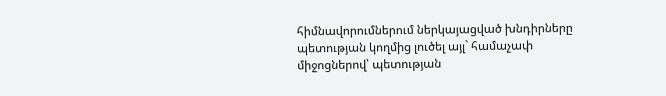հիմնավորումներում ներկայացված խնդիրները պետության կողմից լուծել այլ` համաչափ միջոցներով՝ պետության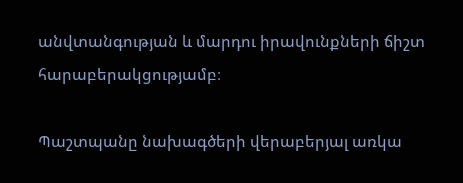անվտանգության և մարդու իրավունքների ճիշտ հարաբերակցությամբ։

Պաշտպանը նախագծերի վերաբերյալ առկա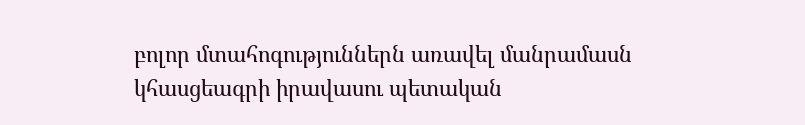բոլոր մտահոգություններն առավել մանրամասն կհասցեագրի իրավասու պետական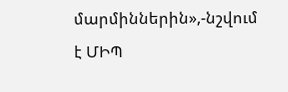մարմիններին»,-նշվում է ՄԻՊ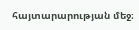հայտարարության մեջ։